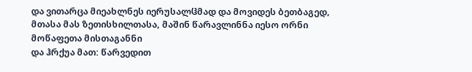და ვითარცა მიეახლნეს იერუსალჱმად და მოვიდეს ბეთბაგედ, მთასა მას ზეთისხილთასა, მაშინ წარავლინნა იესო ორნი მოწაფეთა მისთაგანნი
და ჰრქუა მათ: წარვედით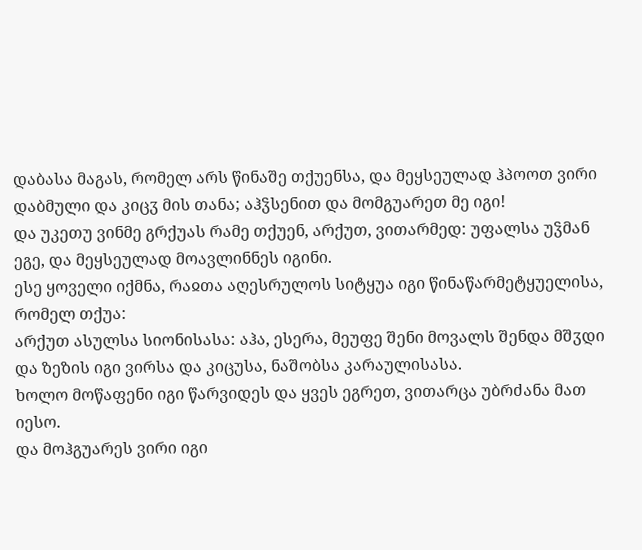დაბასა მაგას, რომელ არს წინაშე თქუენსა, და მეყსეულად ჰპოოთ ვირი დაბმული და კიცჳ მის თანა; აჰჴსენით და მომგუარეთ მე იგი!
და უკეთუ ვინმე გრქუას რამე თქუენ, არქუთ, ვითარმედ: უფალსა უჴმან ეგე, და მეყსეულად მოავლინნეს იგინი.
ესე ყოველი იქმნა, რაჲთა აღესრულოს სიტყუა იგი წინაწარმეტყუელისა, რომელ თქუა:
არქუთ ასულსა სიონისასა: აჰა, ესერა, მეუფე შენი მოვალს შენდა მშჳდი და ზეზის იგი ვირსა და კიცუსა, ნაშობსა კარაულისასა.
ხოლო მოწაფენი იგი წარვიდეს და ყვეს ეგრეთ, ვითარცა უბრძანა მათ იესო.
და მოჰგუარეს ვირი იგი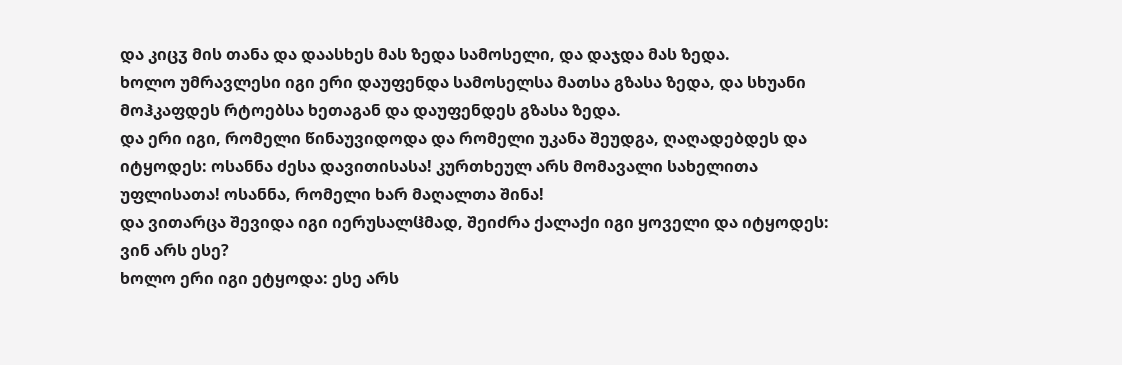და კიცჳ მის თანა და დაასხეს მას ზედა სამოსელი, და დაჯდა მას ზედა.
ხოლო უმრავლესი იგი ერი დაუფენდა სამოსელსა მათსა გზასა ზედა, და სხუანი მოჰკაფდეს რტოებსა ხეთაგან და დაუფენდეს გზასა ზედა.
და ერი იგი, რომელი წინაუვიდოდა და რომელი უკანა შეუდგა, ღაღადებდეს და იტყოდეს: ოსანნა ძესა დავითისასა! კურთხეულ არს მომავალი სახელითა უფლისათა! ოსანნა, რომელი ხარ მაღალთა შინა!
და ვითარცა შევიდა იგი იერუსალჱმად, შეიძრა ქალაქი იგი ყოველი და იტყოდეს: ვინ არს ესე?
ხოლო ერი იგი ეტყოდა: ესე არს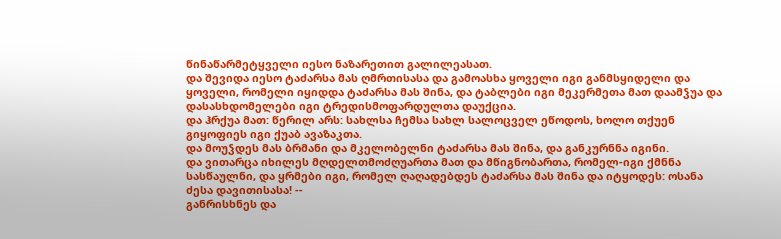წინაწარმეტყველი იესო ნაზარეთით გალილეასათ.
და შევიდა იესო ტაძარსა მას ღმრთისასა და გამოასხა ყოველი იგი განმსყიდელი და ყოველი, რომელი იყიდდა ტაძარსა მას შინა, და ტაბლები იგი მეკერმეთა მათ დაამჴუა და დასასხდომელები იგი ტრედისმოფარდულთა დაუქცია.
და ჰრქუა მათ: წერილ არს: სახლსა ჩემსა სახლ სალოცველ ეწოდოს, ხოლო თქუენ გიყოფიეს იგი ქუაბ ავაზაკთა.
და მოუჴდეს მას ბრმანი და მკელობელნი ტაძარსა მას შინა, და განკურნნა იგინი.
და ვითარცა იხილეს მღდელთმოძღუართა მათ და მწიგნობართა, რომელ-იგი ქმნნა სასწაულნი, და ყრმები იგი, რომელ ღაღადებდეს ტაძარსა მას შინა და იტყოდეს: ოსანა ძესა დავითისასა! --
განრისხნეს და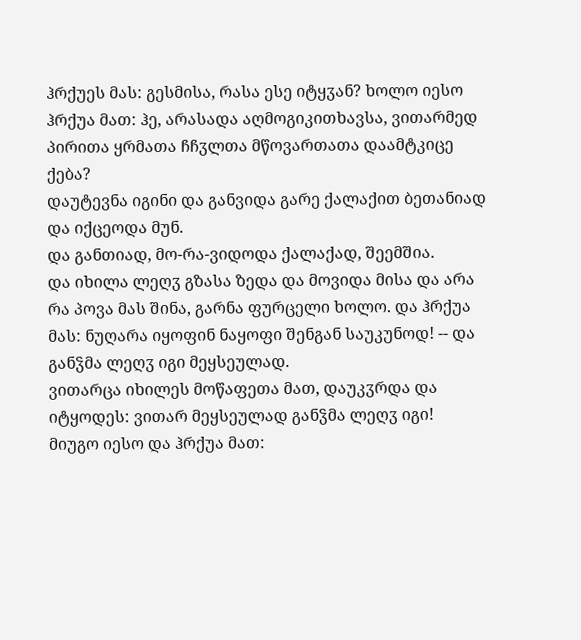ჰრქუეს მას: გესმისა, რასა ესე იტყჳან? ხოლო იესო ჰრქუა მათ: ჰე, არასადა აღმოგიკითხავსა, ვითარმედ პირითა ყრმათა ჩჩჳლთა მწოვართათა დაამტკიცე ქება?
დაუტევნა იგინი და განვიდა გარე ქალაქით ბეთანიად და იქცეოდა მუნ.
და განთიად, მო-რა-ვიდოდა ქალაქად, შეემშია.
და იხილა ლეღჳ გზასა ზედა და მოვიდა მისა და არა რა პოვა მას შინა, გარნა ფურცელი ხოლო. და ჰრქუა მას: ნუღარა იყოფინ ნაყოფი შენგან საუკუნოდ! -- და განჴმა ლეღჳ იგი მეყსეულად.
ვითარცა იხილეს მოწაფეთა მათ, დაუკჳრდა და იტყოდეს: ვითარ მეყსეულად განჴმა ლეღჳ იგი!
მიუგო იესო და ჰრქუა მათ: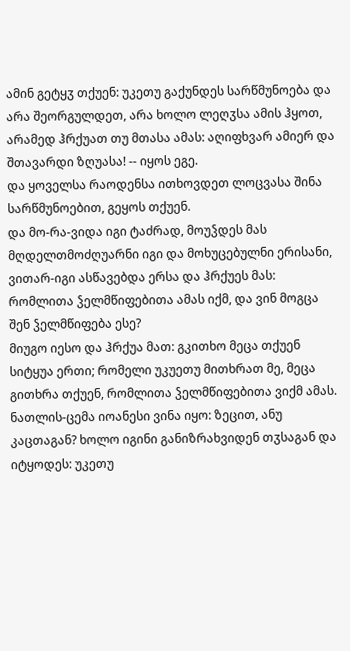ამინ გეტყჳ თქუენ: უკეთუ გაქუნდეს სარწმუნოება და არა შეორგულდეთ, არა ხოლო ლეღჳსა ამის ჰყოთ, არამედ ჰრქუათ თუ მთასა ამას: აღიფხვარ ამიერ და შთავარდი ზღუასა! -- იყოს ეგე.
და ყოველსა რაოდენსა ითხოვდეთ ლოცვასა შინა სარწმუნოებით, გეყოს თქუენ.
და მო-რა-ვიდა იგი ტაძრად, მოუჴდეს მას მღდელთმოძღუარნი იგი და მოხუცებულნი ერისანი, ვითარ-იგი ასწავებდა ერსა და ჰრქუეს მას: რომლითა ჴელმწიფებითა ამას იქმ, და ვინ მოგცა შენ ჴელმწიფება ესე?
მიუგო იესო და ჰრქუა მათ: გკითხო მეცა თქუენ სიტყუა ერთი; რომელი უკუეთუ მითხრათ მე, მეცა გითხრა თქუენ, რომლითა ჴელმწიფებითა ვიქმ ამას.
ნათლის-ცემა იოანესი ვინა იყო: ზეცით, ანუ კაცთაგან? ხოლო იგინი განიზრახვიდენ თჳსაგან და იტყოდეს: უკეთუ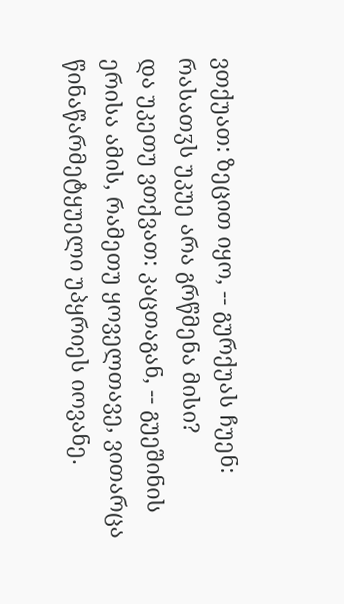ვთქუათ: ზეცით იყო, -- გურქუას ჩუენ: რასათჳს უკუე არა გრწმენა მისი?
და უკეთუ ვთქვათ: კაცთაგან, -- გუეშინის ერისა ამის, რამეთუ ყოველთავე, ვითარცა წინაწარმეტყუელი უპყრიეს იოვანე.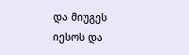და მიუგეს იესოს და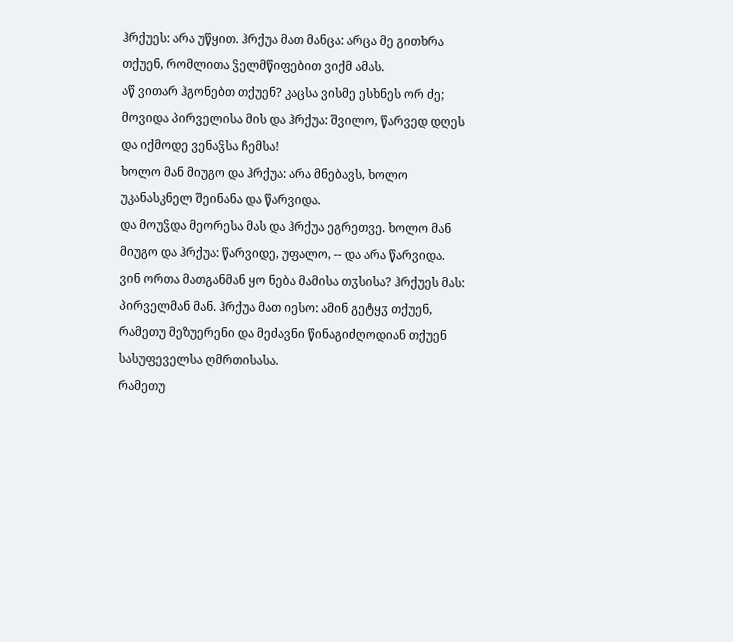ჰრქუეს: არა უწყით. ჰრქუა მათ მანცა: არცა მე გითხრა თქუენ, რომლითა ჴელმწიფებით ვიქმ ამას.
აწ ვითარ ჰგონებთ თქუენ? კაცსა ვისმე ესხნეს ორ ძე; მოვიდა პირველისა მის და ჰრქუა: შვილო, წარვედ დღეს და იქმოდე ვენაჴსა ჩემსა!
ხოლო მან მიუგო და ჰრქუა: არა მნებავს, ხოლო უკანასკნელ შეინანა და წარვიდა.
და მოუჴდა მეორესა მას და ჰრქუა ეგრეთვე. ხოლო მან მიუგო და ჰრქუა: წარვიდე, უფალო, -- და არა წარვიდა.
ვინ ორთა მათგანმან ყო ნება მამისა თჳსისა? ჰრქუეს მას: პირველმან მან. ჰრქუა მათ იესო: ამინ გეტყჳ თქუენ, რამეთუ მეზუერენი და მეძავნი წინაგიძღოდიან თქუენ სასუფეველსა ღმრთისასა.
რამეთუ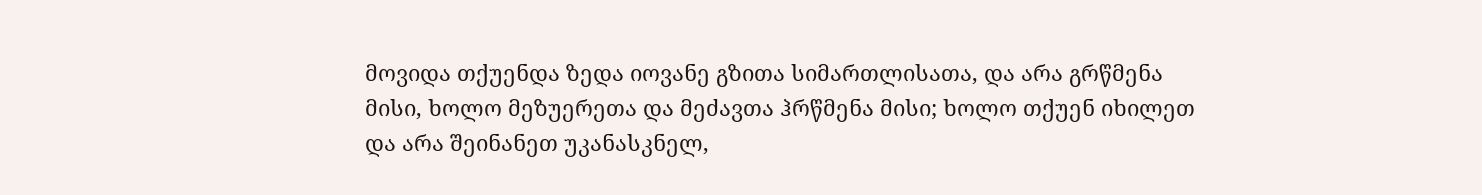მოვიდა თქუენდა ზედა იოვანე გზითა სიმართლისათა, და არა გრწმენა მისი, ხოლო მეზუერეთა და მეძავთა ჰრწმენა მისი; ხოლო თქუენ იხილეთ და არა შეინანეთ უკანასკნელ,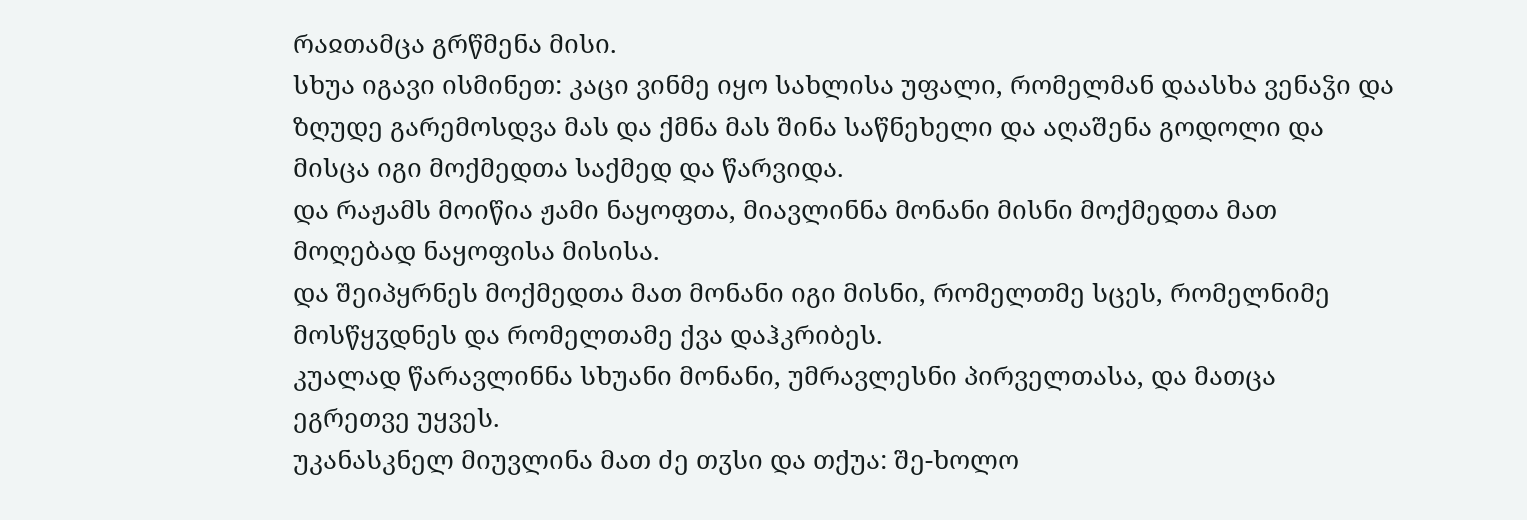რაჲთამცა გრწმენა მისი.
სხუა იგავი ისმინეთ: კაცი ვინმე იყო სახლისა უფალი, რომელმან დაასხა ვენაჴი და ზღუდე გარემოსდვა მას და ქმნა მას შინა საწნეხელი და აღაშენა გოდოლი და მისცა იგი მოქმედთა საქმედ და წარვიდა.
და რაჟამს მოიწია ჟამი ნაყოფთა, მიავლინნა მონანი მისნი მოქმედთა მათ მოღებად ნაყოფისა მისისა.
და შეიპყრნეს მოქმედთა მათ მონანი იგი მისნი, რომელთმე სცეს, რომელნიმე მოსწყჳდნეს და რომელთამე ქვა დაჰკრიბეს.
კუალად წარავლინნა სხუანი მონანი, უმრავლესნი პირველთასა, და მათცა ეგრეთვე უყვეს.
უკანასკნელ მიუვლინა მათ ძე თჳსი და თქუა: შე-ხოლო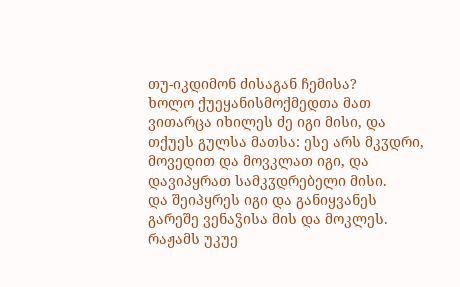თუ-იკდიმონ ძისაგან ჩემისა?
ხოლო ქუეყანისმოქმედთა მათ ვითარცა იხილეს ძე იგი მისი, და თქუეს გულსა მათსა: ესე არს მკჳდრი, მოვედით და მოვკლათ იგი, და დავიპყრათ სამკჳდრებელი მისი.
და შეიპყრეს იგი და განიყვანეს გარეშე ვენაჴისა მის და მოკლეს.
რაჟამს უკუე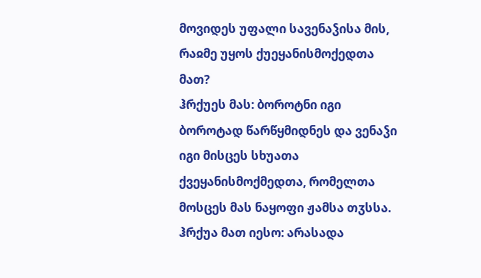მოვიდეს უფალი სავენაჴისა მის, რაჲმე უყოს ქუეყანისმოქედთა მათ?
ჰრქუეს მას: ბოროტნი იგი ბოროტად წარწყმიდნეს და ვენაჴი იგი მისცეს სხუათა ქვეყანისმოქმედთა, რომელთა მოსცეს მას ნაყოფი ჟამსა თჳსსა.
ჰრქუა მათ იესო: არასადა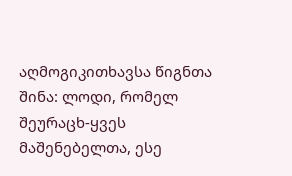აღმოგიკითხავსა წიგნთა შინა: ლოდი, რომელ შეურაცხ-ყვეს მაშენებელთა, ესე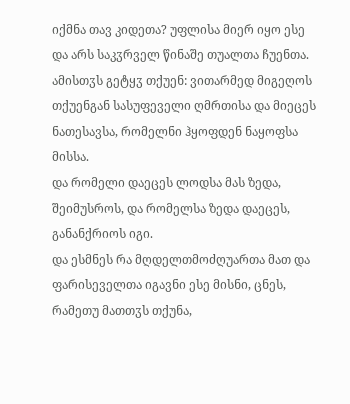იქმნა თავ კიდეთა? უფლისა მიერ იყო ესე და არს საკჳრველ წინაშე თუალთა ჩუენთა.
ამისთჳს გეტყჳ თქუენ: ვითარმედ მიგეღოს თქუენგან სასუფეველი ღმრთისა და მიეცეს ნათესავსა, რომელნი ჰყოფდენ ნაყოფსა მისსა.
და რომელი დაეცეს ლოდსა მას ზედა, შეიმუსროს, და რომელსა ზედა დაეცეს, განანქრიოს იგი.
და ესმნეს რა მღდელთმოძღუართა მათ და ფარისეველთა იგავნი ესე მისნი, ცნეს, რამეთუ მათთჳს თქუნა,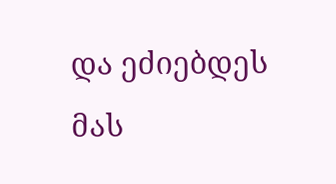და ეძიებდეს მას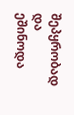შეპყრობად და ეშინოდა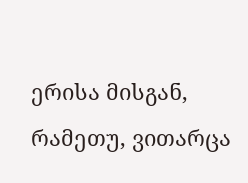ერისა მისგან, რამეთუ, ვითარცა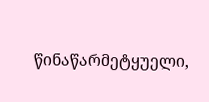წინაწარმეტყუელი,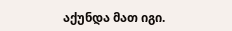აქუნდა მათ იგი.